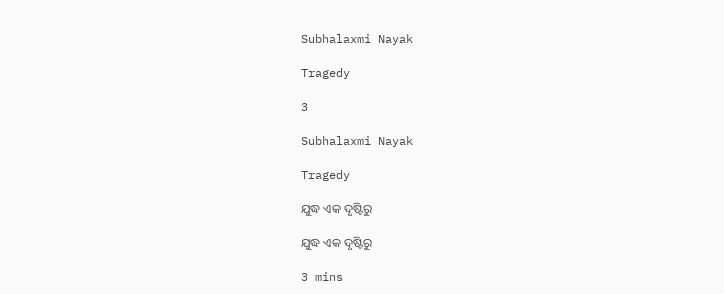Subhalaxmi Nayak

Tragedy

3

Subhalaxmi Nayak

Tragedy

ଯୁଦ୍ଧ ଏକ ଦୃଷ୍ଟିରୁ

ଯୁଦ୍ଧ ଏକ ଦୃଷ୍ଟିରୁ

3 mins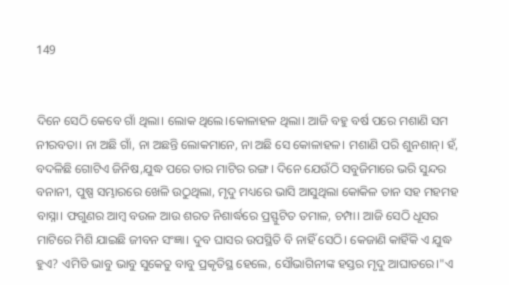149


ଦିନେ ସେଠି କେବେ ଗାଁ ଥିଲା। ଲୋକ ଥିଲେ।କୋଳାହଳ ଥିଲା। ଆଜି ବହୁ ବର୍ଷ ପରେ ମଶାଣି ସମ ନୀରବତା। ନା ଅଛି ଗାଁ, ନା ଅଛନ୍ତି ଲୋକମାନେ, ନା ଅଛି ସେ କୋଳାହଳ। ମଶାଣି ପରି ଶୁନଶାନ୍। ହଁ, ବଦଳିଛି ଗୋଟିଏ ଜିନିଷ,ଯୁଦ୍ଧ ପରେ ତାର ମାଟିର ରଙ୍ଗ। ଦିନେ ଯେଉଁଠି ସବୁଜିମାରେ ଭରି ସୁନ୍ଦର ବନାନୀ, ପୁଷ୍ପ ସମ୍ଭାରରେ ଖେଳି ଉଠୁଥିଲା, ମୃଦୁ ମଧ୍ୟରେ ଭାସି ଆସୁଥିଲା କୋକିଳ ତାନ ସହ ମହମହ ବାସ୍ନା। ଫଗୁଣର ଆମ୍ବ ବଉଳ ଆଉ ଶରତ ନିଶାର୍ଦ୍ଧରେ ପ୍ରସ୍ଫୁଟିତ ତମାଳ, ଚମ୍ପା। ଆଜି ସେଠି ଧୂସର ମାଟିରେ ମିଶି ଯାଇଛି ଜୀବନ ସଂଜ୍ଞା। ଦୁବ ଘାସର ଉପସ୍ଥିତି ବି ନାହିଁ ସେଠି। କେଜାଣି କାହିଁକି ଏ ଯୁଦ୍ଧ ହୁଏ? ଏମିତି ଭାବୁ ଭାବୁ ସୁକେତୁ ବାବୁ ପ୍ରକୃତିସ୍ଥ ହେଲେ, ସୌଭାଗିନୀଙ୍କ ହସ୍ତର ମୃଦୁ ଆଘାତରେ।"ଏ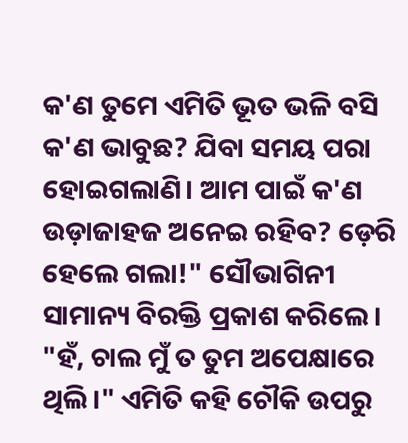କ'ଣ ତୁମେ ଏମିତି ଭୂତ ଭଳି ବସି କ'ଣ ଭାବୁଛ? ଯିବା ସମୟ ପରା ହୋଇଗଲାଣି। ଆମ ପାଇଁ କ'ଣ ଉଡ଼ାଜାହଜ ଅନେଇ ରହିବ? ଡ଼େରି ହେଲେ ଗଲା!" ସୌଭାଗିନୀ ସାମାନ୍ୟ ବିରକ୍ତି ପ୍ରକାଶ କରିଲେ। "ହଁ, ଚାଲ ମୁଁ ତ ତୁମ ଅପେକ୍ଷାରେ ଥିଲି।" ଏମିତି କହି ଚୌକି ଉପରୁ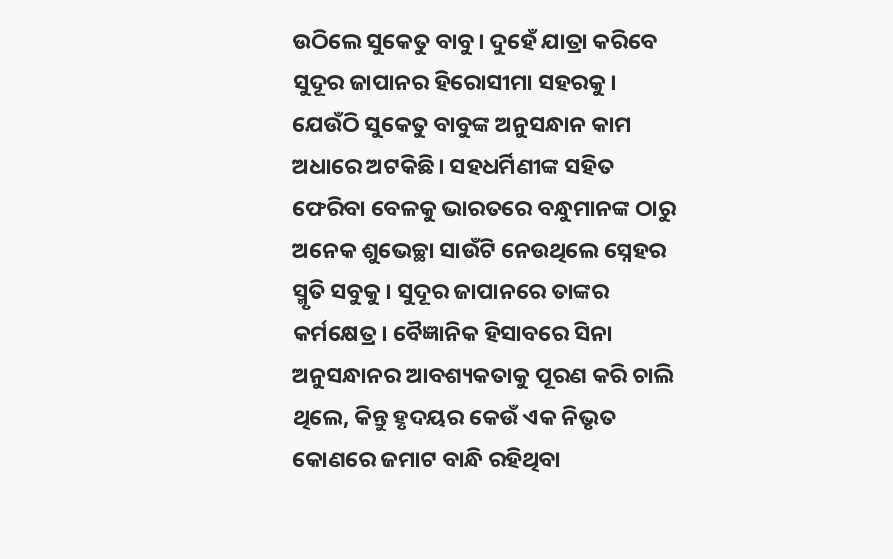ଉଠିଲେ ସୁକେତୁ ବାବୁ। ଦୁହେଁ ଯାତ୍ରା କରିବେ ସୁଦୂର ଜାପାନର ହିରୋସୀମା ସହରକୁ। ଯେଉଁଠି ସୁକେତୁ ବାବୁଙ୍କ ଅନୁସନ୍ଧାନ କାମ ଅଧାରେ ଅଟକିଛି। ସହଧର୍ମିଣୀଙ୍କ ସହିତ ଫେରିବା ବେଳକୁ ଭାରତରେ ବନ୍ଧୁମାନଙ୍କ ଠାରୁ ଅନେକ ଶୁଭେଚ୍ଛା ସାଉଁଟି ନେଉଥିଲେ ସ୍ନେହର ସ୍ମୃତି ସବୁକୁ। ସୁଦୂର ଜାପାନରେ ତାଙ୍କର କର୍ମକ୍ଷେତ୍ର। ବୈଜ୍ଞାନିକ ହିସାବରେ ସିନା ଅନୁସନ୍ଧାନର ଆବଶ୍ୟକତାକୁ ପୂରଣ କରି ଚାଲି ଥିଲେ, କିନ୍ତୁ ହୃଦୟର କେଉଁ ଏକ ନିଭୃତ କୋଣରେ ଜମାଟ ବାନ୍ଧି ରହିଥିବା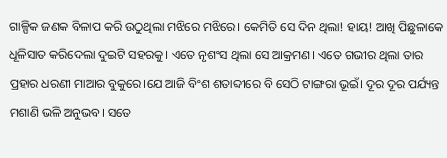ଗାଳ୍ପିକ ଜଣକ ବିଳାପ କରି ଉଠୁଥିଲା ମଝିରେ ମଝିରେ। କେମିତି ସେ ଦିନ ଥିଲା! ହାୟ! ଆଖି ପିଛୁଳାକେ ଧୂଳିସାତ କରିଦେଲା ଦୁଇଟି ସହରକୁ। ଏତେ ନୃଶଂସ ଥିଲା ସେ ଆକ୍ରମଣ। ଏତେ ଗଭୀର ଥିଲା ତାର ପ୍ରହାର ଧରଣୀ ମାଆର ବୁକୁରେ।ଯେ ଆଜି ବିଂଶ ଶତାବ୍ଦୀରେ ବି ସେଠି ଟାଙ୍ଗରା ଭୂଇଁ। ଦୂର ଦୂର ପର୍ଯ୍ୟନ୍ତ ମଶାଣି ଭଳି ଅନୁଭବ। ସତେ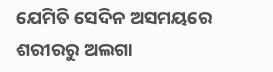ଯେମିତି ସେଦିନ ଅସମୟରେ ଶରୀରରୁ ଅଲଗା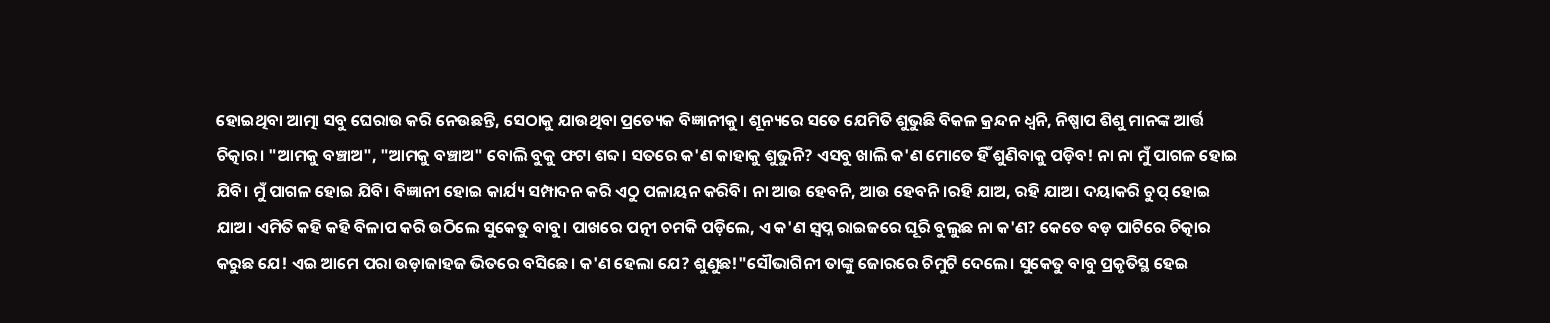ହୋଇଥିବା ଆତ୍ମା ସବୁ ଘେରାଉ କରି ନେଉଛନ୍ତି, ସେଠାକୁ ଯାଉଥିବା ପ୍ରତ୍ୟେକ ବିଜ୍ଞାନୀକୁ। ଶୂନ୍ୟରେ ସତେ ଯେମିତି ଶୁଭୁଛି ବିକଳ କ୍ରନ୍ଦନ ଧ୍ୱନି, ନିଷ୍ପାପ ଶିଶୁ ମାନଙ୍କ ଆର୍ତ୍ତ ଚିତ୍କାର। "ଆମକୁ ବଞ୍ଚାଅ", "ଆମକୁ ବଞ୍ଚାଅ" ବୋଲି ବୁକୁ ଫଟା ଶବ୍ଦ। ସତରେ କ'ଣ କାହାକୁ ଶୁଭୁନି? ଏସବୁ ଖାଲି କ'ଣ ମୋତେ ହିଁ ଶୁଣିବାକୁ ପଡ଼ିବ! ନା ନା ମୁଁ ପାଗଳ ହୋଇ ଯିବି। ମୁଁ ପାଗଳ ହୋଇ ଯିବି। ବିଜ୍ଞାନୀ ହୋଇ କାର୍ଯ୍ୟ ସମ୍ପାଦନ କରି ଏଠୁ ପଳାୟନ କରିବି। ନା ଆଉ ହେବନି, ଆଉ ହେବନି।ରହି ଯାଅ, ରହି ଯାଅ। ଦୟାକରି ଚୁପ୍ ହୋଇ ଯାଅ। ଏମିତି କହି କହି ବିଳାପ କରି ଉଠିଲେ ସୁକେତୁ ବାବୁ। ପାଖରେ ପତ୍ନୀ ଚମକି ପଡ଼ିଲେ, ଏ କ'ଣ ସ୍ୱପ୍ନ ରାଇଜରେ ଘୂରି ବୁଲୁଛ ନା କ'ଣ? କେତେ ବଡ଼ ପାଟିରେ ଚିତ୍କାର କରୁଛ ଯେ! ଏଇ ଆମେ ପରା ଉଡ଼ାଜାହଜ ଭିତରେ ବସିଛେ। କ'ଣ ହେଲା ଯେ? ଶୁଣୁଛ!"ସୌଭାଗିନୀ ତାଙ୍କୁ ଜୋରରେ ଚିମୁଟି ଦେଲେ। ସୁକେତୁ ବାବୁ ପ୍ରକୃତିସ୍ଥ ହେଇ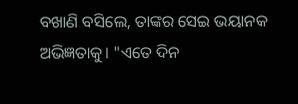ବଖାଣି ବସିଲେ, ତାଙ୍କର ସେଇ ଭୟାନକ ଅଭିଜ୍ଞତାକୁ। "ଏତେ ଦିନ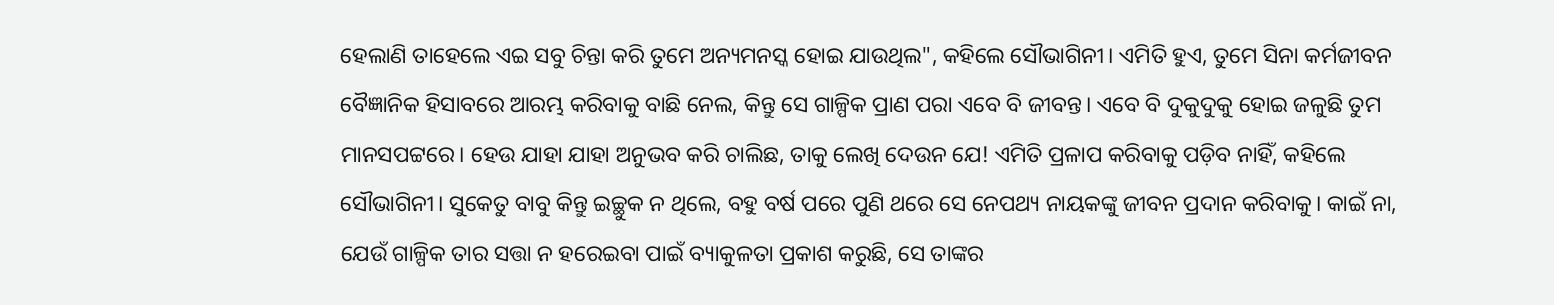ହେଲାଣି ତାହେଲେ ଏଇ ସବୁ ଚିନ୍ତା କରି ତୁମେ ଅନ୍ୟମନସ୍କ ହୋଇ ଯାଉଥିଲ", କହିଲେ ସୌଭାଗିନୀ। ଏମିତି ହୁଏ, ତୁମେ ସିନା କର୍ମଜୀବନ ବୈଜ୍ଞାନିକ ହିସାବରେ ଆରମ୍ଭ କରିବାକୁ ବାଛି ନେଲ, କିନ୍ତୁ ସେ ଗାଳ୍ପିକ ପ୍ରାଣ ପରା ଏବେ ବି ଜୀବନ୍ତ। ଏବେ ବି ଦୁକୁଦୁକୁ ହୋଇ ଜଳୁଛି ତୁମ ମାନସପଟ୍ଟରେ। ହେଉ ଯାହା ଯାହା ଅନୁଭବ କରି ଚାଲିଛ, ତାକୁ ଲେଖି ଦେଉନ ଯେ! ଏମିତି ପ୍ରଳାପ କରିବାକୁ ପଡ଼ିବ ନାହିଁ, କହିଲେ ସୌଭାଗିନୀ। ସୁକେତୁ ବାବୁ କିନ୍ତୁ ଇଚ୍ଛୁକ ନ ଥିଲେ, ବହୁ ବର୍ଷ ପରେ ପୁଣି ଥରେ ସେ ନେପଥ୍ୟ ନାୟକଙ୍କୁ ଜୀବନ ପ୍ରଦାନ କରିବାକୁ। କାଇଁ ନା, ଯେଉଁ ଗାଳ୍ପିକ ତାର ସତ୍ତା ନ ହରେଇବା ପାଇଁ ବ୍ୟାକୁଳତା ପ୍ରକାଶ କରୁଛି, ସେ ତାଙ୍କର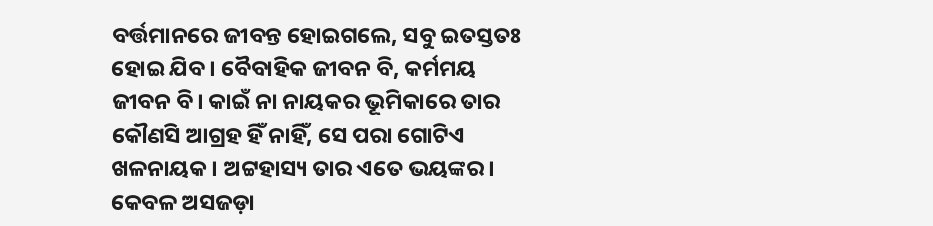ବର୍ତ୍ତମାନରେ ଜୀବନ୍ତ ହୋଇଗଲେ, ସବୁ ଇତସ୍ତତଃ ହୋଇ ଯିବ। ବୈବାହିକ ଜୀବନ ବି, କର୍ମମୟ ଜୀବନ ବି। କାଇଁ ନା ନାୟକର ଭୂମିକାରେ ତାର କୌଣସି ଆଗ୍ରହ ହିଁ ନାହିଁ, ସେ ପରା ଗୋଟିଏ ଖଳନାୟକ। ଅଟ୍ଟହାସ୍ୟ ତାର ଏତେ ଭୟଙ୍କର। କେବଳ ଅସଜଡ଼ା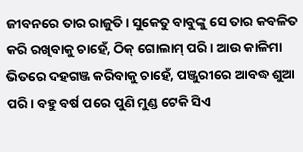ଜୀବନରେ ତାର ରାଜୁତି। ସୁକେତୁ ବାବୁଙ୍କୁ ସେ ତାର କବଳିତ କରି ରଖିବାକୁ ଚାହେଁ, ଠିକ୍ ଗୋଲାମ୍ ପରି। ଆଉ କାଳିମା ଭିତରେ ଦହଗଞ୍ଜ କରିବାକୁ ଚାହେଁ, ପଞ୍ଜୁରୀରେ ଆବଦ୍ଧ ଶୁଆ ପରି। ବହୁ ବର୍ଷ ପରେ ପୁଣି ମୁଣ୍ଡ ଟେକି ସିଏ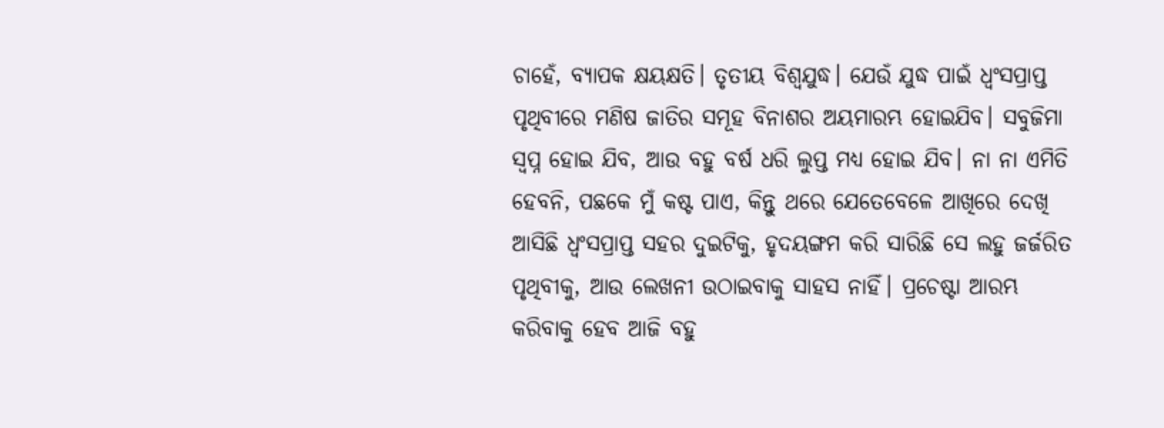ଚାହେଁ, ବ୍ୟାପକ କ୍ଷୟକ୍ଷତି। ତୃତୀୟ ବିଶ୍ୱଯୁଦ୍ଧ। ଯେଉଁ ଯୁଦ୍ଧ ପାଇଁ ଧ୍ୱଂସପ୍ରାପ୍ତ ପୃଥିବୀରେ ମଣିଷ ଜାତିର ସମୂହ ବିନାଶର ଅୟମାରମ୍ଭ ହୋଇଯିବ। ସବୁଜିମା ସ୍ୱପ୍ନ ହୋଇ ଯିବ, ଆଉ ବହୁ ବର୍ଷ ଧରି ଲୁପ୍ତ ମଧ୍ୟ ହୋଇ ଯିବ। ନା ନା ଏମିତି ହେବନି, ପଛକେ ମୁଁ କଷ୍ଟ ପାଏ, କିନ୍ତୁ ଥରେ ଯେତେବେଳେ ଆଖିରେ ଦେଖି ଆସିଛି ଧ୍ୱଂସପ୍ରାପ୍ତ ସହର ଦୁଇଟିକୁ, ହୃଦୟଙ୍ଗମ କରି ସାରିଛି ସେ ଲହୁ ଜର୍ଜରିତ ପୃଥିବୀକୁ, ଆଉ ଲେଖନୀ ଉଠାଇବାକୁ ସାହସ ନାହିଁ। ପ୍ରଚେଷ୍ଟା ଆରମ୍ଭ କରିବାକୁ ହେବ ଆଜି ବହୁ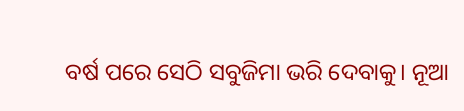ବର୍ଷ ପରେ ସେଠି ସବୁଜିମା ଭରି ଦେବାକୁ। ନୂଆ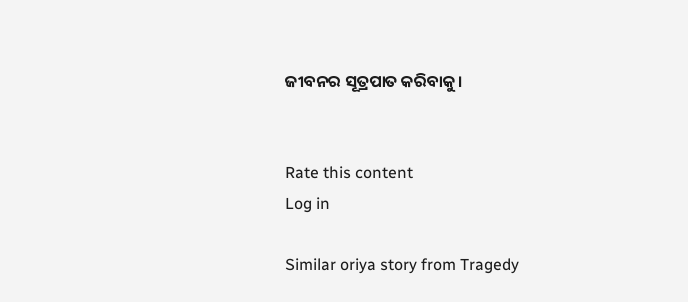ଜୀବନର ସୂତ୍ରପାତ କରିବାକୁ।


Rate this content
Log in

Similar oriya story from Tragedy